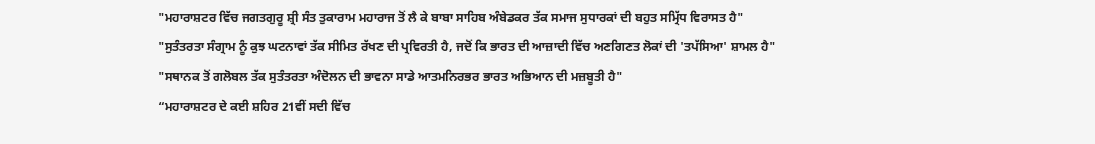"ਮਹਾਰਾਸ਼ਟਰ ਵਿੱਚ ਜਗਤਗੁਰੂ ਸ਼੍ਰੀ ਸੰਤ ਤੁਕਾਰਾਮ ਮਹਾਰਾਜ ਤੋਂ ਲੈ ਕੇ ਬਾਬਾ ਸਾਹਿਬ ਅੰਬੇਡਕਰ ਤੱਕ ਸਮਾਜ ਸੁਧਾਰਕਾਂ ਦੀ ਬਹੁਤ ਸਮ੍ਰਿੱਧ ਵਿਰਾਸਤ ਹੈ"
"ਸੁਤੰਤਰਤਾ ਸੰਗ੍ਰਾਮ ਨੂੰ ਕੁਝ ਘਟਨਾਵਾਂ ਤੱਕ ਸੀਮਿਤ ਰੱਖਣ ਦੀ ਪ੍ਰਵਿਰਤੀ ਹੈ, ਜਦੋਂ ਕਿ ਭਾਰਤ ਦੀ ਆਜ਼ਾਦੀ ਵਿੱਚ ਅਣਗਿਣਤ ਲੋਕਾਂ ਦੀ 'ਤਪੱਸਿਆ' ਸ਼ਾਮਲ ਹੈ"
"ਸਥਾਨਕ ਤੋਂ ਗਲੋਬਲ ਤੱਕ ਸੁਤੰਤਰਤਾ ਅੰਦੋਲਨ ਦੀ ਭਾਵਨਾ ਸਾਡੇ ਆਤਮਨਿਰਭਰ ਭਾਰਤ ਅਭਿਆਨ ਦੀ ਮਜ਼ਬੂਤੀ ਹੈ"
“ਮਹਾਰਾਸ਼ਟਰ ਦੇ ਕਈ ਸ਼ਹਿਰ 21ਵੀਂ ਸਦੀ ਵਿੱਚ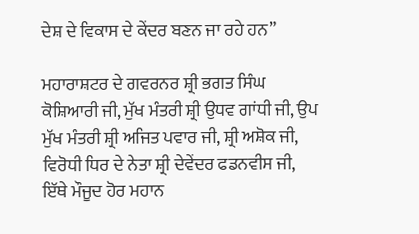ਦੇਸ਼ ਦੇ ਵਿਕਾਸ ਦੇ ਕੇਂਦਰ ਬਣਨ ਜਾ ਰਹੇ ਹਨ”

ਮਹਾਰਾਸ਼ਟਰ ਦੇ ਗਵਰਨਰ ਸ਼੍ਰੀ ਭਗਤ ਸਿੰਘ ਕੋਸ਼ਿਆਰੀ ਜੀ, ਮੁੱਖ ਮੰਤਰੀ ਸ਼੍ਰੀ ਉਧਵ ਗਾਂਧੀ ਜੀ, ਉਪ ਮੁੱਖ ਮੰਤਰੀ ਸ਼੍ਰੀ ਅਜਿਤ ਪਵਾਰ ਜੀ, ਸ਼੍ਰੀ ਅਸ਼ੋਕ ਜੀ, ਵਿਰੋਧੀ ਧਿਰ ਦੇ ਨੇਤਾ ਸ਼੍ਰੀ ਦੇਵੇਂਦਰ ਫਡਨਵੀਸ ਜੀ, ਇੱਥੇ ਮੌਜੂਦ ਹੋਰ ਮਹਾਨ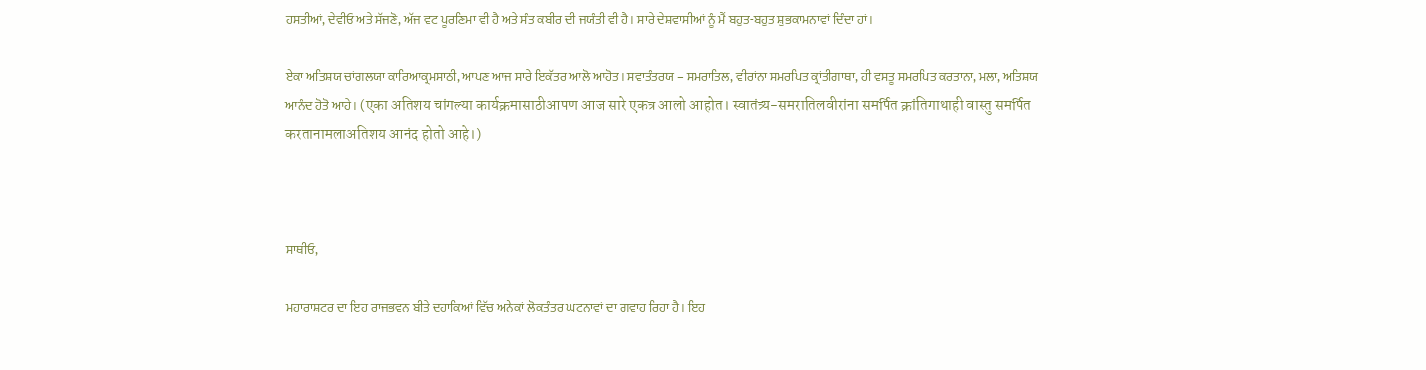ਹਸਤੀਆਂ, ਦੇਵੀਓ ਅਤੇ ਸੱਜਣੋ, ਅੱਜ ਵਟ ਪੂਰਣਿਮਾ ਵੀ ਹੈ ਅਤੇ ਸੰਤ ਕਬੀਰ ਦੀ ਜਯੰਤੀ ਵੀ ਹੈ। ਸਾਰੇ ਦੇਸ਼ਵਾਸੀਆਂ ਨੂੰ ਮੈਂ ਬਹੁਤ-ਬਹੁਤ ਸ਼ੁਭਕਾਮਨਾਵਾਂ ਦਿੰਦਾ ਹਾਂ।

ਏਕਾ ਅਤਿਸ਼ਯ ਚਾਂਗਲਯਾ ਕਾਰਿਆਕ੍ਰਮਸਾਠੀ, ਆਪਣ ਆਜ ਸਾਰੇ ਇਕੱਤਰ ਆਲੋ ਆਹੋਤ। ਸਵਾਤੰਤਰਯ – ਸਮਰਾਤਿਲ, ਵੀਰਾਂਨਾ ਸਮਰਪਿਤ ਕ੍ਰਾਂਤੀਗਾਥਾ, ਹੀ ਵਸਤੂ ਸਮਰਪਿਤ ਕਰਤਾਨਾ, ਮਲਾ, ਅਤਿਸ਼ਯ ਆਨੰਦ ਹੋਤੋ ਆਹੇ। (एका अतिशय चांगल्या कार्यक्रमासाठीआपण आज सारे एकत्र आलो आहोत। स्वातंत्र्य-समरातिलवीरांना समर्पित क्रांतिगाथाही वास्तु समर्पित करतानामलाअतिशय आनंद होतो आहे।)



ਸਾਥੀਓ,

ਮਹਾਰਾਸ਼ਟਰ ਦਾ ਇਹ ਰਾਜਭਵਨ ਬੀਤੇ ਦਹਾਕਿਆਂ ਵਿੱਚ ਅਨੇਕਾਂ ਲੋਕਤੰਤਰ ਘਟਨਾਵਾਂ ਦਾ ਗਵਾਹ ਰਿਹਾ ਹੈ। ਇਹ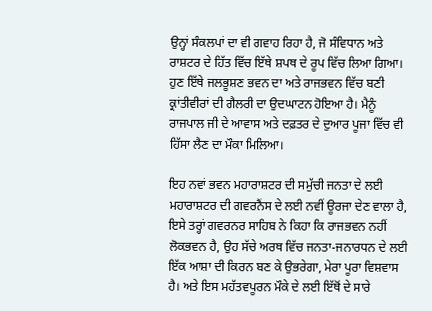ਉਨ੍ਹਾਂ ਸੰਕਲਪਾਂ ਦਾ ਵੀ ਗਵਾਹ ਰਿਹਾ ਹੈ, ਜੋ ਸੰਵਿਧਾਨ ਅਤੇ ਰਾਸ਼ਟਰ ਦੇ ਹਿੱਤ ਵਿੱਚ ਇੱਥੇ ਸ਼ਪਥ ਦੇ ਰੂਪ ਵਿੱਚ ਲਿਆ ਗਿਆ। ਹੁਣ ਇੱਥੇ ਜਲਭੂਸ਼ਣ ਭਵਨ ਦਾ ਅਤੇ ਰਾਜਭਵਨ ਵਿੱਚ ਬਣੀ ਕ੍ਰਾਂਤੀਵੀਰਾਂ ਦੀ ਗੈਲਰੀ ਦਾ ਉਦਘਾਟਨ ਹੋਇਆ ਹੈ। ਮੈਨੂੰ ਰਾਜਪਾਲ ਜੀ ਦੇ ਆਵਾਸ ਅਤੇ ਦਫ਼ਤਰ ਦੇ ਦੁਆਰ ਪੂਜਾ ਵਿੱਚ ਵੀ ਹਿੱਸਾ ਲੈਣ ਦਾ ਮੌਕਾ ਮਿਲਿਆ।

ਇਹ ਨਵਾਂ ਭਵਨ ਮਹਾਰਾਸ਼ਟਰ ਦੀ ਸਮੁੱਚੀ ਜਨਤਾ ਦੇ ਲਈ ਮਹਾਰਾਸ਼ਟਰ ਦੀ ਗਵਰਨੈਂਸ ਦੇ ਲਈ ਨਵੀਂ ਊਰਜਾ ਦੇਣ ਵਾਲਾ ਹੈ, ਇਸੇ ਤਰ੍ਹਾਂ ਗਵਰਨਰ ਸਾਹਿਬ ਨੇ ਕਿਹਾ ਕਿ ਰਾਜਭਵਨ ਨਹੀਂ ਲੋਕਭਵਨ ਹੈ, ਉਹ ਸੱਚੇ ਅਰਥ ਵਿੱਚ ਜਨਤਾ-ਜਨਾਰਧਨ ਦੇ ਲਈ ਇੱਕ ਆਸ਼ਾ ਦੀ ਕਿਰਨ ਬਣ ਕੇ ਉਭਰੇਗਾ, ਮੇਰਾ ਪੂਰਾ ਵਿਸ਼ਵਾਸ ਹੈ। ਅਤੇ ਇਸ ਮਹੱਤਵਪੂਰਨ ਮੌਕੇ ਦੇ ਲਈ ਇੱਥੋਂ ਦੇ ਸਾਰੇ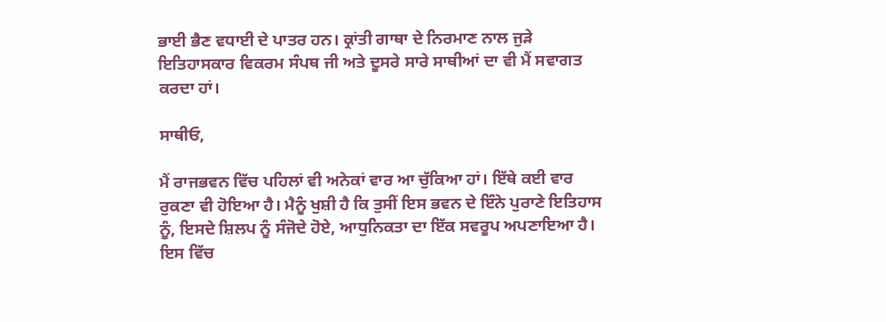ਭਾਈ ਭੈਣ ਵਧਾਈ ਦੇ ਪਾਤਰ ਹਨ। ਕ੍ਰਾਂਤੀ ਗਾਥਾ ਦੇ ਨਿਰਮਾਣ ਨਾਲ ਜੁੜੇ ਇਤਿਹਾਸਕਾਰ ਵਿਕਰਮ ਸੰਪਥ ਜੀ ਅਤੇ ਦੂਸਰੇ ਸਾਰੇ ਸਾਥੀਆਂ ਦਾ ਵੀ ਮੈਂ ਸਵਾਗਤ ਕਰਦਾ ਹਾਂ।

ਸਾਥੀਓ,

ਮੈਂ ਰਾਜਭਵਨ ਵਿੱਚ ਪਹਿਲਾਂ ਵੀ ਅਨੇਕਾਂ ਵਾਰ ਆ ਚੁੱਕਿਆ ਹਾਂ। ਇੱਥੇ ਕਈ ਵਾਰ ਰੁਕਣਾ ਵੀ ਹੋਇਆ ਹੈ। ਮੈਨੂੰ ਖੁਸ਼ੀ ਹੈ ਕਿ ਤੁਸੀਂ ਇਸ ਭਵਨ ਦੇ ਇੰਨੇ ਪੁਰਾਣੇ ਇਤਿਹਾਸ ਨੂੰ, ਇਸਦੇ ਸ਼ਿਲਪ ਨੂੰ ਸੰਜੋਦੇ ਹੋਏ, ਆਧੁਨਿਕਤਾ ਦਾ ਇੱਕ ਸਵਰੂਪ ਅਪਣਾਇਆ ਹੈ। ਇਸ ਵਿੱਚ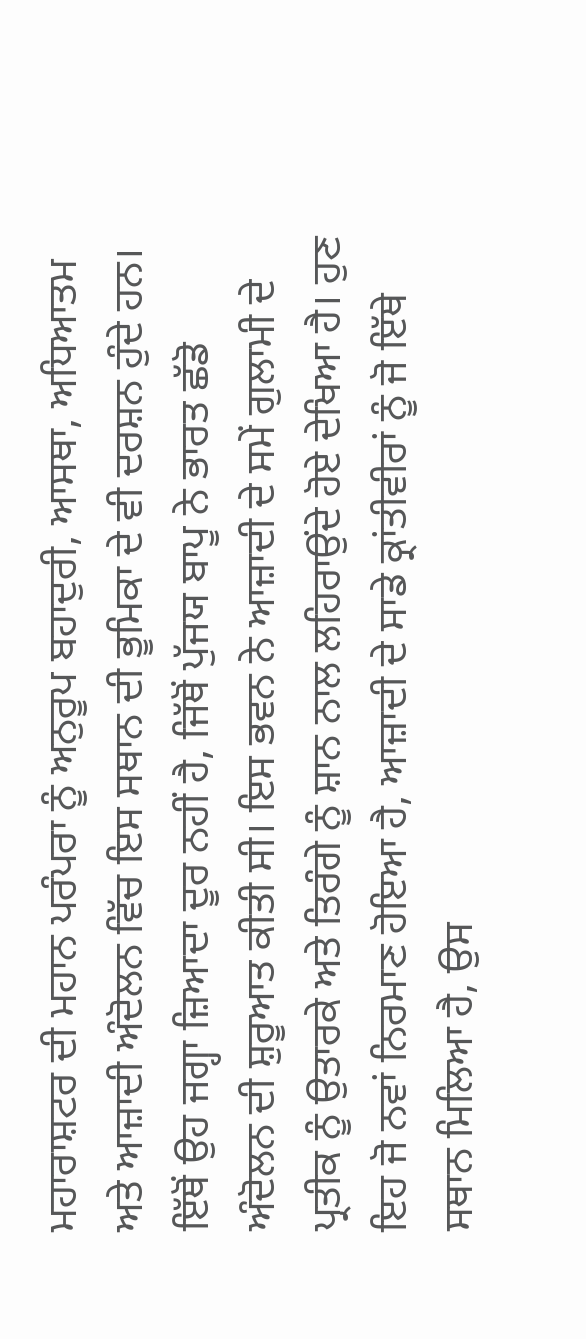ਮਹਾਰਾਸ਼ਟਰ ਦੀ ਮਹਾਨ ਪਰੰਪਰਾ ਨੂੰ ਅਨੁਰੂਪ ਬਹਾਦੁਰੀ, ਆਸਥਾ, ਅਧਿਆਤਮ ਅਤੇ ਆਜ਼ਾਦੀ ਅੰਦੋਲਨ ਵਿੱਚ ਇਸ ਸਥਾਨ ਦੀ ਭੂਮਿਕਾ ਦੇ ਵੀ ਦਰਸ਼ਨ ਹੁੰਦੇ ਹਨ। ਇੱਥੋਂ ਉਹ ਜਗ੍ਹਾ ਜ਼ਿਆਦਾ ਦੂਰ ਨਹੀਂ ਹੈ, ਜਿੱਥੋਂ ਪੁੱਜਯ ਬਾਪੂ ਨੇ ਭਾਰਤ ਛੱਡੋ ਅੰਦੋਲਨ ਦੀ ਸ਼ੁਰੂਆਤ ਕੀਤੀ ਸੀ। ਇਸ ਭਵਨ ਨੇ ਆਜ਼ਾਦੀ ਦੇ ਸਮੇਂ ਗੁਲਾਮੀ ਦੇ ਪ੍ਰਤੀਕ ਨੂੰ ਉਤਾਰਕੇ ਅਤੇ ਤਿਰੰਗੇ ਨੂੰ ਸ਼ਾਨ ਨਾਲ ਲਹਿਰਾਉਂਦੇ ਹੋਏ ਦੇਖਿਆ ਹੈ। ਹੁਣ ਇਹ ਜੋ ਨਵਾਂ ਨਿਰਮਾਣ ਹੋਇਆ ਹੈ, ਆਜ਼ਾਦੀ ਦੇ ਸਾਡੇ ਕ੍ਰਾਂਤੀਵੀਰਾਂ ਨੂੰ ਜੋ ਇੱਥੇ ਸਥਾਨ ਮਿਲਿਆ ਹੈ, ਉਸ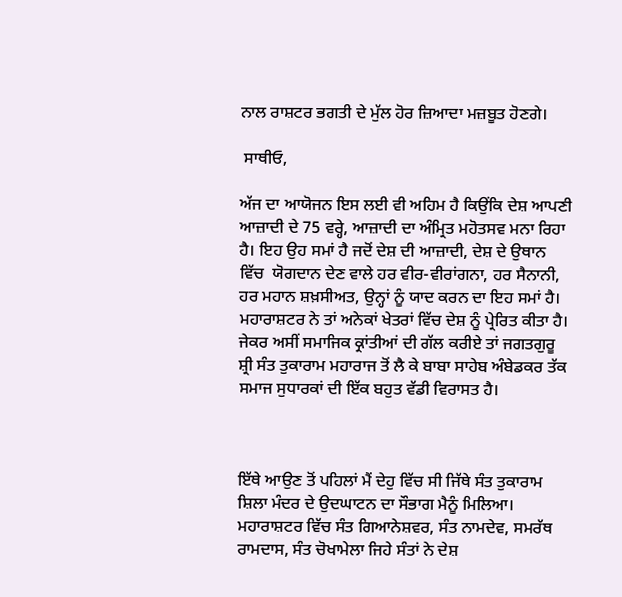ਨਾਲ ਰਾਸ਼ਟਰ ਭਗਤੀ ਦੇ ਮੁੱਲ ਹੋਰ ਜ਼ਿਆਦਾ ਮਜ਼ਬੂਤ ਹੋਣਗੇ।

 ਸਾਥੀਓ,

ਅੱਜ ਦਾ ਆਯੋਜਨ ਇਸ ਲਈ ਵੀ ਅਹਿਮ ਹੈ ਕਿਉਂਕਿ ਦੇਸ਼ ਆਪਣੀ ਆਜ਼ਾਦੀ ਦੇ 75 ਵਰ੍ਹੇ, ਆਜ਼ਾਦੀ ਦਾ ਅੰਮ੍ਰਿਤ ਮਹੋਤਸਵ ਮਨਾ ਰਿਹਾ ਹੈ। ਇਹ ਉਹ ਸਮਾਂ ਹੈ ਜਦੋਂ ਦੇਸ਼ ਦੀ ਆਜ਼ਾਦੀ, ਦੇਸ਼ ਦੇ ਉਥਾਨ ਵਿੱਚ  ਯੋਗਦਾਨ ਦੇਣ ਵਾਲੇ ਹਰ ਵੀਰ-ਵੀਰਾਂਗਨਾ, ਹਰ ਸੈਨਾਨੀ, ਹਰ ਮਹਾਨ ਸ਼ਖ਼ਸੀਅਤ, ਉਨ੍ਹਾਂ ਨੂੰ ਯਾਦ ਕਰਨ ਦਾ ਇਹ ਸਮਾਂ ਹੈ। ਮਹਾਰਾਸ਼ਟਰ ਨੇ ਤਾਂ ਅਨੇਕਾਂ ਖੇਤਰਾਂ ਵਿੱਚ ਦੇਸ਼ ਨੂੰ ਪ੍ਰੇਰਿਤ ਕੀਤਾ ਹੈ। ਜੇਕਰ ਅਸੀਂ ਸਮਾਜਿਕ ਕ੍ਰਾਂਤੀਆਂ ਦੀ ਗੱਲ ਕਰੀਏ ਤਾਂ ਜਗਤਗੁਰੂ ਸ਼੍ਰੀ ਸੰਤ ਤੁਕਾਰਾਮ ਮਹਾਰਾਜ ਤੋਂ ਲੈ ਕੇ ਬਾਬਾ ਸਾਹੇਬ ਅੰਬੇਡਕਰ ਤੱਕ ਸਮਾਜ ਸੁਧਾਰਕਾਂ ਦੀ ਇੱਕ ਬਹੁਤ ਵੱਡੀ ਵਿਰਾਸਤ ਹੈ।



ਇੱਥੇ ਆਉਣ ਤੋਂ ਪਹਿਲਾਂ ਮੈਂ ਦੇਹੁ ਵਿੱਚ ਸੀ ਜਿੱਥੇ ਸੰਤ ਤੁਕਾਰਾਮ ਸ਼ਿਲਾ ਮੰਦਰ ਦੇ ਉਦਘਾਟਨ ਦਾ ਸੌਭਾਗ ਮੈਨੂੰ ਮਿਲਿਆ। ਮਹਾਰਾਸ਼ਟਰ ਵਿੱਚ ਸੰਤ ਗਿਆਨੇਸ਼ਵਰ, ਸੰਤ ਨਾਮਦੇਵ, ਸਮਰੱਥ ਰਾਮਦਾਸ, ਸੰਤ ਚੋਖਾਮੇਲਾ ਜਿਹੇ ਸੰਤਾਂ ਨੇ ਦੇਸ਼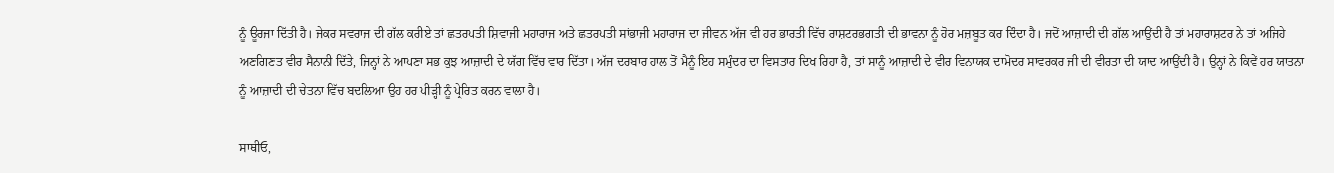ਨੂੰ ਊਰਜਾ ਦਿੱਤੀ ਹੈ। ਜੇਕਰ ਸਵਰਾਜ ਦੀ ਗੱਲ ਕਰੀਏ ਤਾਂ ਛਤਰਪਤੀ ਸ਼ਿਵਾਜੀ ਮਹਾਰਾਜ ਅਤੇ ਛਤਰਪਤੀ ਸਾਂਭਾਜੀ ਮਹਾਰਾਜ ਦਾ ਜੀਵਨ ਅੱਜ ਵੀ ਹਰ ਭਾਰਤੀ ਵਿੱਚ ਰਾਸ਼ਟਰਭਗਤੀ ਦੀ ਭਾਵਨਾ ਨੂੰ ਹੋਰ ਮਜ਼ਬੂਤ ਕਰ ਦਿੰਦਾ ਹੈ। ਜਦੋਂ ਆਜ਼ਾਦੀ ਦੀ ਗੱਲ ਆਉਂਦੀ ਹੈ ਤਾਂ ਮਹਾਰਾਸ਼ਟਰ ਨੇ ਤਾਂ ਅਜਿਹੇ ਅਣਗਿਣਤ ਵੀਰ ਸੈਨਾਨੀ ਦਿੱਤੇ, ਜਿਨ੍ਹਾਂ ਨੇ ਆਪਣਾ ਸਭ ਕੁਝ ਆਜ਼ਾਦੀ ਦੇ ਯੱਗ ਵਿੱਚ ਵਾਰ ਦਿੱਤਾ। ਅੱਜ ਦਰਬਾਰ ਹਾਲ ਤੋਂ ਮੈਨੂੰ ਇਹ ਸਮੁੰਦਰ ਦਾ ਵਿਸਤਾਰ ਦਿਖ ਰਿਹਾ ਹੈ, ਤਾਂ ਸਾਨੂੰ ਆਜ਼ਾਦੀ ਦੇ ਵੀਰ ਵਿਨਾਯਕ ਦਾਮੋਦਰ ਸਾਵਰਕਰ ਜੀ ਦੀ ਵੀਰਤਾ ਦੀ ਯਾਦ ਆਉਂਦੀ ਹੈ। ਉਨ੍ਹਾਂ ਨੇ ਕਿਵੇਂ ਹਰ ਯਾਤਨਾ ਨੂੰ ਆਜ਼ਾਦੀ ਦੀ ਚੇਤਨਾ ਵਿੱਚ ਬਦਲਿਆ ਉਹ ਹਰ ਪੀੜ੍ਹੀ ਨੂੰ ਪ੍ਰੇਰਿਤ ਕਰਨ ਵਾਲਾ ਹੈ।

ਸਾਥੀਓ,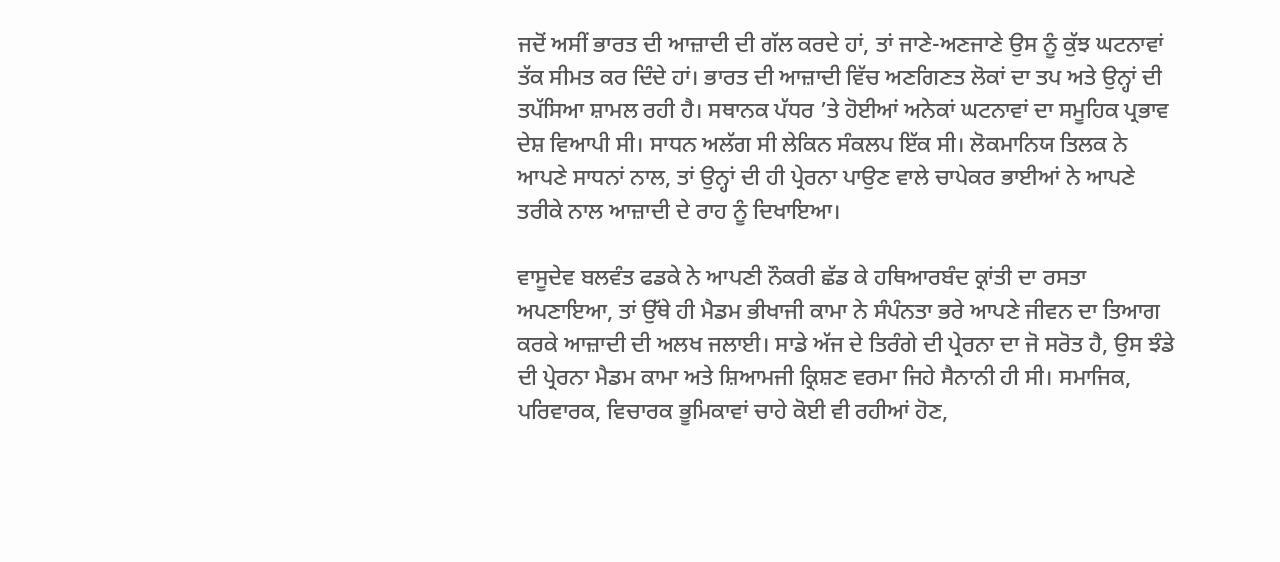ਜਦੋਂ ਅਸੀਂ ਭਾਰਤ ਦੀ ਆਜ਼ਾਦੀ ਦੀ ਗੱਲ ਕਰਦੇ ਹਾਂ, ਤਾਂ ਜਾਣੇ-ਅਣਜਾਣੇ ਉਸ ਨੂੰ ਕੁੱਝ ਘਟਨਾਵਾਂ ਤੱਕ ਸੀਮਤ ਕਰ ਦਿੰਦੇ ਹਾਂ। ਭਾਰਤ ਦੀ ਆਜ਼ਾਦੀ ਵਿੱਚ ਅਣਗਿਣਤ ਲੋਕਾਂ ਦਾ ਤਪ ਅਤੇ ਉਨ੍ਹਾਂ ਦੀ ਤਪੱਸਿਆ ਸ਼ਾਮਲ ਰਹੀ ਹੈ। ਸਥਾਨਕ ਪੱਧਰ ’ਤੇ ਹੋਈਆਂ ਅਨੇਕਾਂ ਘਟਨਾਵਾਂ ਦਾ ਸਮੂਹਿਕ ਪ੍ਰਭਾਵ ਦੇਸ਼ ਵਿਆਪੀ ਸੀ। ਸਾਧਨ ਅਲੱਗ ਸੀ ਲੇਕਿਨ ਸੰਕਲਪ ਇੱਕ ਸੀ। ਲੋਕਮਾਨਿਯ ਤਿਲਕ ਨੇ ਆਪਣੇ ਸਾਧਨਾਂ ਨਾਲ, ਤਾਂ ਉਨ੍ਹਾਂ ਦੀ ਹੀ ਪ੍ਰੇਰਨਾ ਪਾਉਣ ਵਾਲੇ ਚਾਪੇਕਰ ਭਾਈਆਂ ਨੇ ਆਪਣੇ ਤਰੀਕੇ ਨਾਲ ਆਜ਼ਾਦੀ ਦੇ ਰਾਹ ਨੂੰ ਦਿਖਾਇਆ।

ਵਾਸੂਦੇਵ ਬਲਵੰਤ ਫਡਕੇ ਨੇ ਆਪਣੀ ਨੌਕਰੀ ਛੱਡ ਕੇ ਹਥਿਆਰਬੰਦ ਕ੍ਰਾਂਤੀ ਦਾ ਰਸਤਾ ਅਪਣਾਇਆ, ਤਾਂ ਉੱਥੇ ਹੀ ਮੈਡਮ ਭੀਖਾਜੀ ਕਾਮਾ ਨੇ ਸੰਪੰਨਤਾ ਭਰੇ ਆਪਣੇ ਜੀਵਨ ਦਾ ਤਿਆਗ ਕਰਕੇ ਆਜ਼ਾਦੀ ਦੀ ਅਲਖ ਜਲਾਈ। ਸਾਡੇ ਅੱਜ ਦੇ ਤਿਰੰਗੇ ਦੀ ਪ੍ਰੇਰਨਾ ਦਾ ਜੋ ਸਰੋਤ ਹੈ, ਉਸ ਝੰਡੇ ਦੀ ਪ੍ਰੇਰਨਾ ਮੈਡਮ ਕਾਮਾ ਅਤੇ ਸ਼ਿਆਮਜੀ ਕ੍ਰਿਸ਼ਣ ਵਰਮਾ ਜਿਹੇ ਸੈਨਾਨੀ ਹੀ ਸੀ। ਸਮਾਜਿਕ, ਪਰਿਵਾਰਕ, ਵਿਚਾਰਕ ਭੂਮਿਕਾਵਾਂ ਚਾਹੇ ਕੋਈ ਵੀ ਰਹੀਆਂ ਹੋਣ,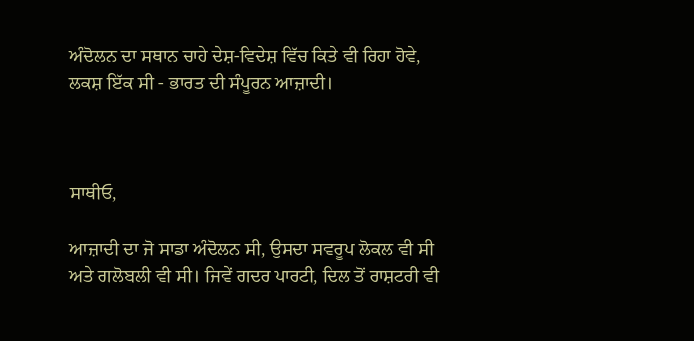ਅੰਦੋਲਨ ਦਾ ਸਥਾਨ ਚਾਹੇ ਦੇਸ਼-ਵਿਦੇਸ਼ ਵਿੱਚ ਕਿਤੇ ਵੀ ਰਿਹਾ ਹੋਵੇ, ਲਕਸ਼ ਇੱਕ ਸੀ - ਭਾਰਤ ਦੀ ਸੰਪੂਰਨ ਆਜ਼ਾਦੀ।



ਸਾਥੀਓ,

ਆਜ਼ਾਦੀ ਦਾ ਜੋ ਸਾਡਾ ਅੰਦੋਲਨ ਸੀ, ਉਸਦਾ ਸਵਰੂਪ ਲੋਕਲ ਵੀ ਸੀ ਅਤੇ ਗਲੋਬਲੀ ਵੀ ਸੀ। ਜਿਵੇਂ ਗਦਰ ਪਾਰਟੀ, ਦਿਲ ਤੋਂ ਰਾਸ਼ਟਰੀ ਵੀ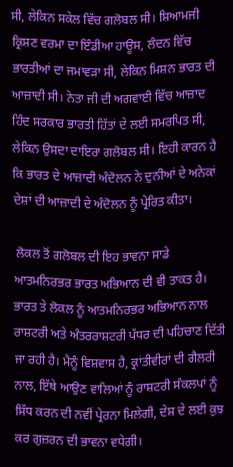ਸੀ, ਲੇਕਿਨ ਸਕੇਲ ਵਿੱਚ ਗਲੋਬਲ ਸੀ। ਸ਼ਿਆਮਜੀ ਕ੍ਰਿਸ਼ਣ ਵਰਮਾ ਦਾ ਇੰਡੀਆ ਹਾਊਸ, ਲੰਦਨ ਵਿੱਚ ਭਾਰਤੀਆਂ ਦਾ ਜਮਾਵੜਾ ਸੀ, ਲੇਕਿਨ ਮਿਸ਼ਨ ਭਾਰਤ ਦੀ ਆਜ਼ਾਦੀ ਸੀ। ਨੇਤਾ ਜੀ ਦੀ ਅਗਵਾਈ ਵਿੱਚ ਆਜ਼ਾਦ ਹਿੰਦ ਸਰਕਾਰ ਭਾਰਤੀ ਹਿੱਤਾਂ ਦੇ ਲਈ ਸਮਰਪਿਤ ਸੀ, ਲੇਕਿਨ ਉਸਦਾ ਦਾਇਰਾ ਗਲੋਬਲ ਸੀ। ਇਹੀ ਕਾਰਨ ਹੈ ਕਿ ਭਾਰਤ ਦੇ ਆਜ਼ਾਦੀ ਅੰਦੋਲਨ ਨੇ ਦੁਨੀਆਂ ਦੇ ਅਨੇਕਾਂ ਦੇਸ਼ਾਂ ਦੀ ਆਜ਼ਾਦੀ ਦੇ ਅੰਦੋਲਨ ਨੂੰ ਪ੍ਰੇਰਿਤ ਕੀਤਾ।

 ਲੋਕਲ ਤੋਂ ਗਲੋਬਲ ਦੀ ਇਹ ਭਾਵਨਾ ਸਾਡੇ ਆਤਮਨਿਰਭਰ ਭਾਰਤ ਅਭਿਆਨ ਦੀ ਵੀ ਤਾਕਤ ਹੈ। ਭਾਰਤ ਤੇ ਲੋਕਲ ਨੂੰ ਆਤਮਨਿਰਭਰ ਅਭਿਆਨ ਨਾਲ ਰਾਸ਼ਟਰੀ ਅਤੇ ਅੰਤਰਰਾਸ਼ਟਰੀ ਪੱਧਰ ਦੀ ਪਹਿਚਾਣ ਦਿੱਤੀ ਜਾ ਰਹੀ ਹੈ। ਮੈਨੂੰ ਵਿਸ਼ਵਾਸ ਹੈ, ਕ੍ਰਾਂਤੀਵੀਰਾਂ ਦੀ ਗੈਲਰੀ ਨਾਲ, ਇੱਥੇ ਆਉਣ ਵਾਲਿਆਂ ਨੂੰ ਰਾਸ਼ਟਰੀ ਸੰਕਲਪਾਂ ਨੂੰ ਸਿੱਧ ਕਰਨ ਦੀ ਨਵੀਂ ਪ੍ਰੇਰਨਾ ਮਿਲੇਗੀ, ਦੇਸ਼ ਦੇ ਲਈ ਕੁਝ ਕਰ ਗੁਜ਼ਰਨ ਦੀ ਭਾਵਨਾ ਵਧੇਗੀ।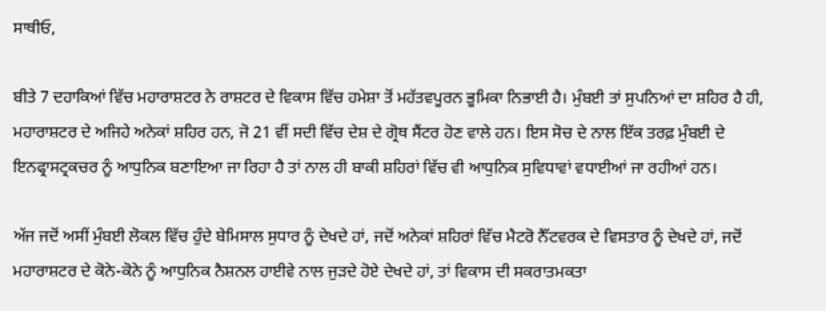ਸਾਥੀਓ,

ਬੀਤੇ 7 ਦਹਾਕਿਆਂ ਵਿੱਚ ਮਹਾਰਾਸ਼ਟਰ ਨੇ ਰਾਸ਼ਟਰ ਦੇ ਵਿਕਾਸ ਵਿੱਚ ਹਮੇਸ਼ਾ ਤੋਂ ਮਹੱਤਵਪੂਰਨ ਭੂਮਿਕਾ ਨਿਭਾਈ ਹੈ। ਮੁੰਬਈ ਤਾਂ ਸੁਪਨਿਆਂ ਦਾ ਸ਼ਹਿਰ ਹੈ ਹੀ, ਮਹਾਰਾਸ਼ਟਰ ਦੇ ਅਜਿਹੇ ਅਨੇਕਾਂ ਸ਼ਹਿਰ ਹਨ, ਜੋ 21 ਵੀਂ ਸਦੀ ਵਿੱਚ ਦੇਸ਼ ਦੇ ਗ੍ਰੋਥ ਸੈਂਟਰ ਹੋਣ ਵਾਲੇ ਹਨ। ਇਸ ਸੋਚ ਦੇ ਨਾਲ ਇੱਕ ਤਰਫ਼ ਮੁੰਬਈ ਦੇ ਇਨਫ੍ਰਾਸਟ੍ਰਕਚਰ ਨੂੰ ਆਧੁਨਿਕ ਬਣਾਇਆ ਜਾ ਰਿਹਾ ਹੈ ਤਾਂ ਨਾਲ ਹੀ ਬਾਕੀ ਸ਼ਹਿਰਾਂ ਵਿੱਚ ਵੀ ਆਧੁਨਿਕ ਸੁਵਿਧਾਵਾਂ ਵਧਾਈਆਂ ਜਾ ਰਹੀਆਂ ਹਨ।

ਅੱਜ ਜਦੋਂ ਅਸੀਂ ਮੁੰਬਈ ਲੋਕਲ ਵਿੱਚ ਹੁੰਦੇ ਬੇਮਿਸਾਲ ਸੁਧਾਰ ਨੂੰ ਦੇਖਦੇ ਹਾਂ, ਜਦੋਂ ਅਨੇਕਾਂ ਸ਼ਹਿਰਾਂ ਵਿੱਚ ਮੈਟਰੋ ਨੈੱਟਵਰਕ ਦੇ ਵਿਸਤਾਰ ਨੂੰ ਦੇਖਦੇ ਹਾਂ, ਜਦੋਂ ਮਹਾਰਾਸ਼ਟਰ ਦੇ ਕੋਨੇ-ਕੋਨੇ ਨੂੰ ਆਧੁਨਿਕ ਨੈਸ਼ਨਲ ਹਾਈਵੇ ਨਾਲ ਜੁੜਦੇ ਹੋਏ ਦੇਖਦੇ ਹਾਂ, ਤਾਂ ਵਿਕਾਸ ਦੀ ਸਕਰਾਤਮਕਤਾ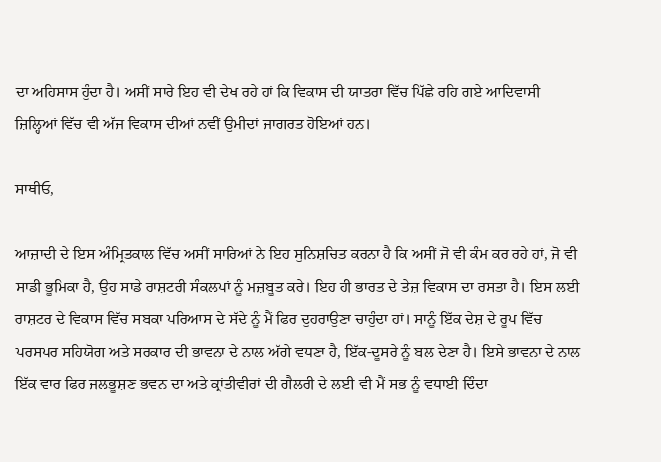ਦਾ ਅਹਿਸਾਸ ਹੁੰਦਾ ਹੈ। ਅਸੀਂ ਸਾਰੇ ਇਹ ਵੀ ਦੇਖ ਰਹੇ ਹਾਂ ਕਿ ਵਿਕਾਸ ਦੀ ਯਾਤਰਾ ਵਿੱਚ ਪਿੱਛੇ ਰਹਿ ਗਏ ਆਦਿਵਾਸੀ ਜ਼ਿਲ੍ਹਿਆਂ ਵਿੱਚ ਵੀ ਅੱਜ ਵਿਕਾਸ ਦੀਆਂ ਨਵੀਂ ਉਮੀਦਾਂ ਜਾਗਰਤ ਹੋਇਆਂ ਹਨ।

ਸਾਥੀਓ,

ਆਜ਼ਾਦੀ ਦੇ ਇਸ ਅੰਮ੍ਰਿਤਕਾਲ ਵਿੱਚ ਅਸੀਂ ਸਾਰਿਆਂ ਨੇ ਇਹ ਸੁਨਿਸ਼ਚਿਤ ਕਰਨਾ ਹੈ ਕਿ ਅਸੀਂ ਜੋ ਵੀ ਕੰਮ ਕਰ ਰਹੇ ਹਾਂ, ਜੋ ਵੀ ਸਾਡੀ ਭੂਮਿਕਾ ਹੈ, ਉਹ ਸਾਡੇ ਰਾਸ਼ਟਰੀ ਸੰਕਲਪਾਂ ਨੂੰ ਮਜ਼ਬੂਤ ਕਰੇ। ਇਹ ਹੀ ਭਾਰਤ ਦੇ ਤੇਜ਼ ਵਿਕਾਸ ਦਾ ਰਸਤਾ ਹੈ। ਇਸ ਲਈ ਰਾਸ਼ਟਰ ਦੇ ਵਿਕਾਸ ਵਿੱਚ ਸਬਕਾ ਪਰਿਆਸ ਦੇ ਸੱਦੇ ਨੂੰ ਮੈਂ ਫਿਰ ਦੁਹਰਾਉਣਾ ਚਾਹੁੰਦਾ ਹਾਂ। ਸਾਨੂੰ ਇੱਕ ਦੇਸ਼ ਦੇ ਰੂਪ ਵਿੱਚ ਪਰਸਪਰ ਸਹਿਯੋਗ ਅਤੇ ਸਰਕਾਰ ਦੀ ਭਾਵਨਾ ਦੇ ਨਾਲ ਅੱਗੇ ਵਧਣਾ ਹੈ, ਇੱਕ-ਦੂਸਰੇ ਨੂੰ ਬਲ ਦੇਣਾ ਹੈ। ਇਸੇ ਭਾਵਨਾ ਦੇ ਨਾਲ ਇੱਕ ਵਾਰ ਫਿਰ ਜਲਭੂਸ਼ਣ ਭਵਨ ਦਾ ਅਤੇ ਕ੍ਰਾਂਤੀਵੀਰਾਂ ਦੀ ਗੈਲਰੀ ਦੇ ਲਈ ਵੀ ਮੈਂ ਸਭ ਨੂੰ ਵਧਾਈ ਦਿੰਦਾ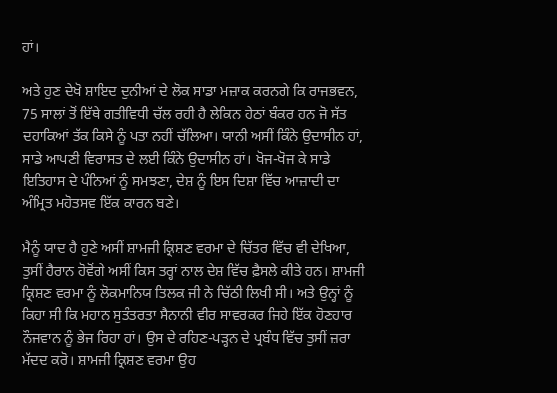ਹਾਂ।

ਅਤੇ ਹੁਣ ਦੇਖੋ ਸ਼ਾਇਦ ਦੁਨੀਆਂ ਦੇ ਲੋਕ ਸਾਡਾ ਮਜ਼ਾਕ ਕਰਨਗੇ ਕਿ ਰਾਜਭਵਨ, 75 ਸਾਲਾਂ ਤੋਂ ਇੱਥੇ ਗਤੀਵਿਧੀ ਚੱਲ ਰਹੀ ਹੈ ਲੇਕਿਨ ਹੇਠਾਂ ਬੰਕਰ ਹਨ ਜੋ ਸੱਤ ਦਹਾਕਿਆਂ ਤੱਕ ਕਿਸੇ ਨੂੰ ਪਤਾ ਨਹੀਂ ਚੱਲਿਆ। ਯਾਨੀ ਅਸੀਂ ਕਿੰਨੇ ਉਦਾਸੀਨ ਹਾਂ, ਸਾਡੇ ਆਪਣੀ ਵਿਰਾਸਤ ਦੇ ਲਈ ਕਿੰਨੇ ਉਦਾਸੀਨ ਹਾਂ। ਖੋਜ-ਖੋਜ ਕੇ ਸਾਡੇ ਇਤਿਹਾਸ ਦੇ ਪੰਨਿਆਂ ਨੂੰ ਸਮਝਣਾ, ਦੇਸ਼ ਨੂੰ ਇਸ ਦਿਸ਼ਾ ਵਿੱਚ ਆਜ਼ਾਦੀ ਦਾ ਅੰਮ੍ਰਿਤ ਮਹੋਤਸਵ ਇੱਕ ਕਾਰਨ ਬਣੇ।

ਮੈਨੂੰ ਯਾਦ ਹੈ ਹੁਣੇ ਅਸੀਂ ਸ਼ਾਮਜੀ ਕ੍ਰਿਸ਼ਣ ਵਰਮਾ ਦੇ ਚਿੱਤਰ ਵਿੱਚ ਵੀ ਦੇਖਿਆ, ਤੁਸੀਂ ਹੈਰਾਨ ਹੋਵੋਂਗੇ ਅਸੀਂ ਕਿਸ ਤਰ੍ਹਾਂ ਨਾਲ ਦੇਸ਼ ਵਿੱਚ ਫ਼ੈਸਲੇ ਕੀਤੇ ਹਨ। ਸ਼ਾਮਜੀ ਕ੍ਰਿਸ਼ਣ ਵਰਮਾ ਨੂੰ ਲੋਕਮਾਨਿਯ ਤਿਲਕ ਜੀ ਨੇ ਚਿੱਠੀ ਲਿਖੀ ਸੀ। ਅਤੇ ਉਨ੍ਹਾਂ ਨੂੰ ਕਿਹਾ ਸੀ ਕਿ ਮਹਾਨ ਸੁਤੰਤਰਤਾ ਸੈਨਾਨੀ ਵੀਰ ਸਾਵਰਕਰ ਜਿਹੇ ਇੱਕ ਹੋਣਹਾਰ ਨੌਜਵਾਨ ਨੂੰ ਭੇਜ ਰਿਹਾ ਹਾਂ। ਉਸ ਦੇ ਰਹਿਣ-ਪੜ੍ਹਨ ਦੇ ਪ੍ਰਬੰਧ ਵਿੱਚ ਤੁਸੀਂ ਜ਼ਰਾ ਮੱਦਦ ਕਰੋ। ਸ਼ਾਮਜੀ ਕ੍ਰਿਸ਼ਣ ਵਰਮਾ ਉਹ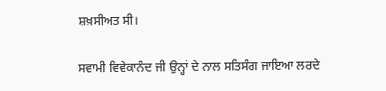ਸ਼ਖ਼ਸੀਅਤ ਸੀ।

ਸਵਾਮੀ ਵਿਵੇਕਾਨੰਦ ਜੀ ਉਨ੍ਹਾਂ ਦੇ ਨਾਲ ਸਤਿਸੰਗ ਜਾਇਆ ਲਰਦੇ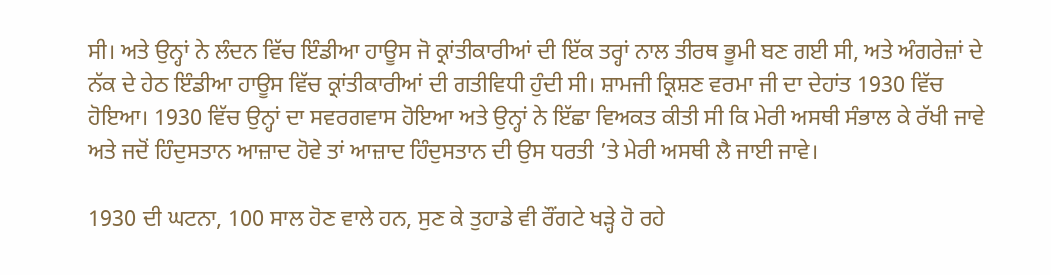ਸੀ। ਅਤੇ ਉਨ੍ਹਾਂ ਨੇ ਲੰਦਨ ਵਿੱਚ ਇੰਡੀਆ ਹਾਊਸ ਜੋ ਕ੍ਰਾਂਤੀਕਾਰੀਆਂ ਦੀ ਇੱਕ ਤਰ੍ਹਾਂ ਨਾਲ ਤੀਰਥ ਭੂਮੀ ਬਣ ਗਈ ਸੀ, ਅਤੇ ਅੰਗਰੇਜ਼ਾਂ ਦੇ ਨੱਕ ਦੇ ਹੇਠ ਇੰਡੀਆ ਹਾਊਸ ਵਿੱਚ ਕ੍ਰਾਂਤੀਕਾਰੀਆਂ ਦੀ ਗਤੀਵਿਧੀ ਹੁੰਦੀ ਸੀ। ਸ਼ਾਮਜੀ ਕ੍ਰਿਸ਼ਣ ਵਰਮਾ ਜੀ ਦਾ ਦੇਹਾਂਤ 1930 ਵਿੱਚ ਹੋਇਆ। 1930 ਵਿੱਚ ਉਨ੍ਹਾਂ ਦਾ ਸਵਰਗਵਾਸ ਹੋਇਆ ਅਤੇ ਉਨ੍ਹਾਂ ਨੇ ਇੱਛਾ ਵਿਅਕਤ ਕੀਤੀ ਸੀ ਕਿ ਮੇਰੀ ਅਸਥੀ ਸੰਭਾਲ ਕੇ ਰੱਖੀ ਜਾਵੇ ਅਤੇ ਜਦੋਂ ਹਿੰਦੁਸਤਾਨ ਆਜ਼ਾਦ ਹੋਵੇ ਤਾਂ ਆਜ਼ਾਦ ਹਿੰਦੁਸਤਾਨ ਦੀ ਉਸ ਧਰਤੀ ’ਤੇ ਮੇਰੀ ਅਸਥੀ ਲੈ ਜਾਈ ਜਾਵੇ।

1930 ਦੀ ਘਟਨਾ, 100 ਸਾਲ ਹੋਣ ਵਾਲੇ ਹਨ, ਸੁਣ ਕੇ ਤੁਹਾਡੇ ਵੀ ਰੌਂਗਟੇ ਖੜ੍ਹੇ ਹੋ ਰਹੇ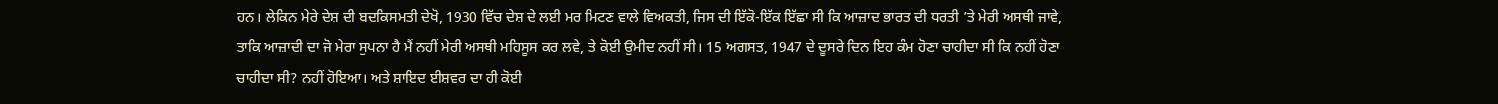ਹਨ। ਲੇਕਿਨ ਮੇਰੇ ਦੇਸ਼ ਦੀ ਬਦਕਿਸਮਤੀ ਦੇਖੋ, 1930 ਵਿੱਚ ਦੇਸ਼ ਦੇ ਲਈ ਮਰ ਮਿਟਣ ਵਾਲੇ ਵਿਅਕਤੀ, ਜਿਸ ਦੀ ਇੱਕੋ-ਇੱਕ ਇੱਛਾ ਸੀ ਕਿ ਆਜ਼ਾਦ ਭਾਰਤ ਦੀ ਧਰਤੀ ’ਤੇ ਮੇਰੀ ਅਸਥੀ ਜਾਵੇ, ਤਾਕਿ ਆਜ਼ਾਦੀ ਦਾ ਜੋ ਮੇਰਾ ਸੁਪਨਾ ਹੈ ਮੈਂ ਨਹੀਂ ਮੇਰੀ ਅਸਥੀ ਮਹਿਸੂਸ ਕਰ ਲਵੇ, ਤੇ ਕੋਈ ਉਮੀਦ ਨਹੀਂ ਸੀ। 15 ਅਗਸਤ, 1947 ਦੇ ਦੂਸਰੇ ਦਿਨ ਇਹ ਕੰਮ ਹੋਣਾ ਚਾਹੀਦਾ ਸੀ ਕਿ ਨਹੀਂ ਹੋਣਾ ਚਾਹੀਦਾ ਸੀ? ਨਹੀਂ ਹੋਇਆ। ਅਤੇ ਸ਼ਾਇਦ ਈਸ਼ਵਰ ਦਾ ਹੀ ਕੋਈ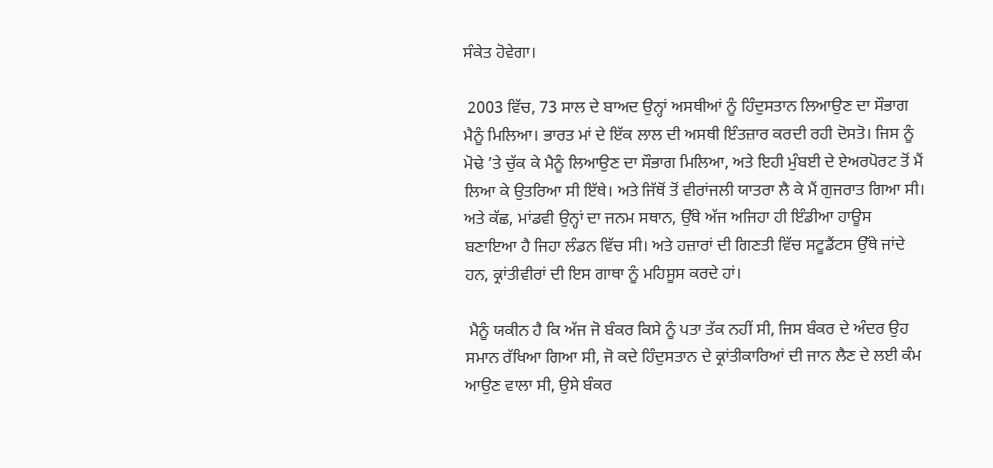ਸੰਕੇਤ ਹੋਵੇਗਾ।

 2003 ਵਿੱਚ, 73 ਸਾਲ ਦੇ ਬਾਅਦ ਉਨ੍ਹਾਂ ਅਸਥੀਆਂ ਨੂੰ ਹਿੰਦੁਸਤਾਨ ਲਿਆਉਣ ਦਾ ਸੌਭਾਗ ਮੈਨੂੰ ਮਿਲਿਆ। ਭਾਰਤ ਮਾਂ ਦੇ ਇੱਕ ਲਾਲ ਦੀ ਅਸਥੀ ਇੰਤਜ਼ਾਰ ਕਰਦੀ ਰਹੀ ਦੋਸਤੋ। ਜਿਸ ਨੂੰ ਮੋਢੇ ’ਤੇ ਚੁੱਕ ਕੇ ਮੈਨੂੰ ਲਿਆਉਣ ਦਾ ਸੌਭਾਗ ਮਿਲਿਆ, ਅਤੇ ਇਹੀ ਮੁੰਬਈ ਦੇ ਏਅਰਪੋਰਟ ਤੋਂ ਮੈਂ ਲਿਆ ਕੇ ਉਤਰਿਆ ਸੀ ਇੱਥੇ। ਅਤੇ ਜਿੱਥੋਂ ਤੋਂ ਵੀਰਾਂਜਲੀ ਯਾਤਰਾ ਲੈ ਕੇ ਮੈਂ ਗੁਜਰਾਤ ਗਿਆ ਸੀ। ਅਤੇ ਕੱਛ, ਮਾਂਡਵੀ ਉਨ੍ਹਾਂ ਦਾ ਜਨਮ ਸਥਾਨ, ਉੱਥੇ ਅੱਜ ਅਜਿਹਾ ਹੀ ਇੰਡੀਆ ਹਾਊਸ ਬਣਾਇਆ ਹੈ ਜਿਹਾ ਲੰਡਨ ਵਿੱਚ ਸੀ। ਅਤੇ ਹਜ਼ਾਰਾਂ ਦੀ ਗਿਣਤੀ ਵਿੱਚ ਸਟੂਡੈਂਟਸ ਉੱਥੇ ਜਾਂਦੇ ਹਨ, ਕ੍ਰਾਂਤੀਵੀਰਾਂ ਦੀ ਇਸ ਗਾਥਾ ਨੂੰ ਮਹਿਸੂਸ ਕਰਦੇ ਹਾਂ।

 ਮੈਨੂੰ ਯਕੀਨ ਹੈ ਕਿ ਅੱਜ ਜੋ ਬੰਕਰ ਕਿਸੇ ਨੂੰ ਪਤਾ ਤੱਕ ਨਹੀਂ ਸੀ, ਜਿਸ ਬੰਕਰ ਦੇ ਅੰਦਰ ਉਹ ਸਮਾਨ ਰੱਖਿਆ ਗਿਆ ਸੀ, ਜੋ ਕਦੇ ਹਿੰਦੁਸਤਾਨ ਦੇ ਕ੍ਰਾਂਤੀਕਾਰਿਆਂ ਦੀ ਜਾਨ ਲੈਣ ਦੇ ਲਈ ਕੰਮ ਆਉਣ ਵਾਲਾ ਸੀ, ਉਸੇ ਬੰਕਰ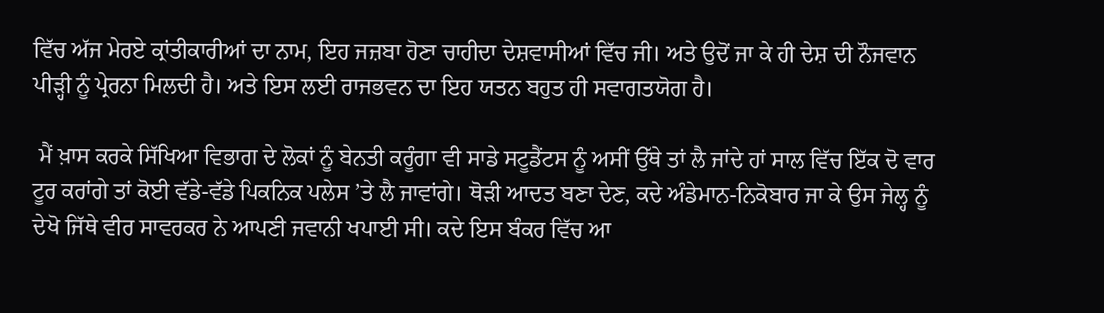ਵਿੱਚ ਅੱਜ ਮੇਰਏ ਕ੍ਰਾਂਤੀਕਾਰੀਆਂ ਦਾ ਨਾਮ, ਇਹ ਜਜ਼ਬਾ ਹੋਣਾ ਚਾਹੀਦਾ ਦੇਸ਼ਵਾਸੀਆਂ ਵਿੱਚ ਜੀ। ਅਤੇ ਉਦੋਂ ਜਾ ਕੇ ਹੀ ਦੇਸ਼ ਦੀ ਨੌਜਵਾਨ ਪੀੜ੍ਹੀ ਨੂੰ ਪ੍ਰੇਰਨਾ ਮਿਲਦੀ ਹੈ। ਅਤੇ ਇਸ ਲਈ ਰਾਜਭਵਨ ਦਾ ਇਹ ਯਤਨ ਬਹੁਤ ਹੀ ਸਵਾਗਤਯੋਗ ਹੈ।

 ਮੈਂ ਖ਼ਾਸ ਕਰਕੇ ਸਿੱਖਿਆ ਵਿਭਾਗ ਦੇ ਲੋਕਾਂ ਨੂੰ ਬੇਨਤੀ ਕਰੂੰਗਾ ਵੀ ਸਾਡੇ ਸਟੂਡੈਂਟਸ ਨੂੰ ਅਸੀਂ ਉੱਥੇ ਤਾਂ ਲੈ ਜਾਂਦੇ ਹਾਂ ਸਾਲ ਵਿੱਚ ਇੱਕ ਦੋ ਵਾਰ ਟੂਰ ਕਰਾਂਗੇ ਤਾਂ ਕੋਈ ਵੱਡੇ-ਵੱਡੇ ਪਿਕਨਿਕ ਪਲੇਸ ’ਤੇ ਲੈ ਜਾਵਾਂਗੇ। ਥੋੜੀ ਆਦਤ ਬਣਾ ਦੇਣ, ਕਦੇ ਅੰਡੇਮਾਨ-ਨਿਕੋਬਾਰ ਜਾ ਕੇ ਉਸ ਜੇਲ੍ਹ ਨੂੰ ਦੇਖੋ ਜਿੱਥੇ ਵੀਰ ਸਾਵਰਕਰ ਨੇ ਆਪਣੀ ਜਵਾਨੀ ਖਪਾਈ ਸੀ। ਕਦੇ ਇਸ ਬੰਕਰ ਵਿੱਚ ਆ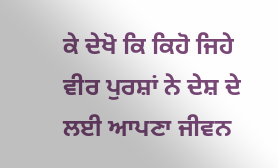ਕੇ ਦੇਖੋ ਕਿ ਕਿਹੋ ਜਿਹੇ ਵੀਰ ਪੁਰਸ਼ਾਂ ਨੇ ਦੇਸ਼ ਦੇ ਲਈ ਆਪਣਾ ਜੀਵਨ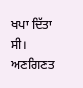ਖਪਾ ਦਿੱਤਾ ਸੀ। ਅਣਗਿਣਤ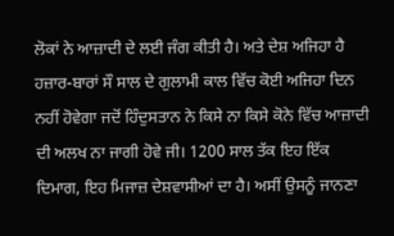ਲੋਕਾਂ ਨੇ ਆਜ਼ਾਦੀ ਦੇ ਲਈ ਜੰਗ ਕੀਤੀ ਹੈ। ਅਤੇ ਦੇਸ਼ ਅਜਿਹਾ ਹੈ ਹਜ਼ਾਰ-ਬਾਰਾਂ ਸੌ ਸਾਲ ਦੇ ਗੁਲਾਮੀ ਕਾਲ ਵਿੱਚ ਕੋਈ ਅਜਿਹਾ ਦਿਨ ਨਹੀਂ ਹੋਵੇਗਾ ਜਦੋਂ ਹਿੰਦੁਸਤਾਨ ਨੇ ਕਿਸੇ ਨਾ ਕਿਸੇ ਕੋਨੇ ਵਿੱਚ ਆਜ਼ਾਦੀ ਦੀ ਅਲਖ ਨਾ ਜਾਗੀ ਹੋਵੇ ਜੀ। 1200 ਸਾਲ ਤੱਕ ਇਹ ਇੱਕ ਦਿਮਾਗ, ਇਹ ਮਿਜਾਜ਼ ਦੇਸ਼ਵਾਸੀਆਂ ਦਾ ਹੈ। ਅਸੀਂ ਉਸਨੂੰ ਜਾਨਣਾ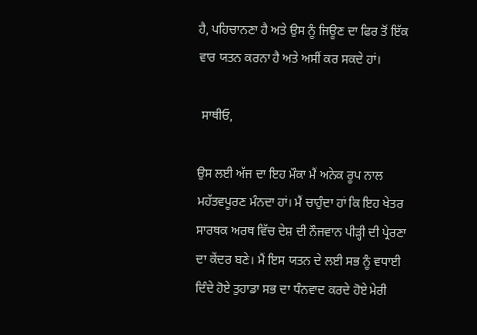ਹੈ, ਪਹਿਚਾਨਣਾ ਹੈ ਅਤੇ ਉਸ ਨੂੰ ਜਿਊਣ ਦਾ ਫਿਰ ਤੋਂ ਇੱਕ ਵਾਰ ਯਤਨ ਕਰਨਾ ਹੈ ਅਤੇ ਅਸੀਂ ਕਰ ਸਕਦੇ ਹਾਂ।

 ਸਾਥੀਓ,

ਉਸ ਲਈ ਅੱਜ ਦਾ ਇਹ ਮੌਕਾ ਮੈਂ ਅਨੇਕ ਰੂਪ ਨਾਲ ਮਹੱਤਵਪੂਰਣ ਮੰਨਦਾ ਹਾਂ। ਮੈਂ ਚਾਹੁੰਦਾ ਹਾਂ ਕਿ ਇਹ ਖੇਤਰ ਸਾਰਥਕ ਅਰਥ ਵਿੱਚ ਦੇਸ਼ ਦੀ ਨੌਜਵਾਨ ਪੀੜ੍ਹੀ ਦੀ ਪ੍ਰੇਰਣਾ ਦਾ ਕੇਂਦਰ ਬਣੇ। ਮੈਂ ਇਸ ਯਤਨ ਦੇ ਲਈ ਸਭ ਨੂੰ ਵਧਾਈ ਦਿੰਦੇ ਹੋਏ ਤੁਹਾਡਾ ਸਭ ਦਾ ਧੰਨਵਾਦ ਕਰਦੇ ਹੋਏ ਮੇਰੀ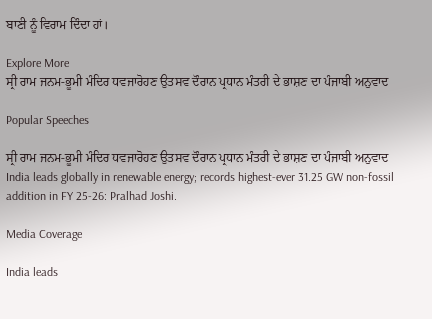ਬਾਣੀ ਨੂੰ ਵਿਰਾਮ ਦਿੰਦਾ ਹਾਂ।

Explore More
ਸ੍ਰੀ ਰਾਮ ਜਨਮ-ਭੂਮੀ ਮੰਦਿਰ ਧਵਜਾਰੋਹਣ ਉਤਸਵ ਦੌਰਾਨ ਪ੍ਰਧਾਨ ਮੰਤਰੀ ਦੇ ਭਾਸ਼ਣ ਦਾ ਪੰਜਾਬੀ ਅਨੁਵਾਦ

Popular Speeches

ਸ੍ਰੀ ਰਾਮ ਜਨਮ-ਭੂਮੀ ਮੰਦਿਰ ਧਵਜਾਰੋਹਣ ਉਤਸਵ ਦੌਰਾਨ ਪ੍ਰਧਾਨ ਮੰਤਰੀ ਦੇ ਭਾਸ਼ਣ ਦਾ ਪੰਜਾਬੀ ਅਨੁਵਾਦ
India leads globally in renewable energy; records highest-ever 31.25 GW non-fossil addition in FY 25-26: Pralhad Joshi.

Media Coverage

India leads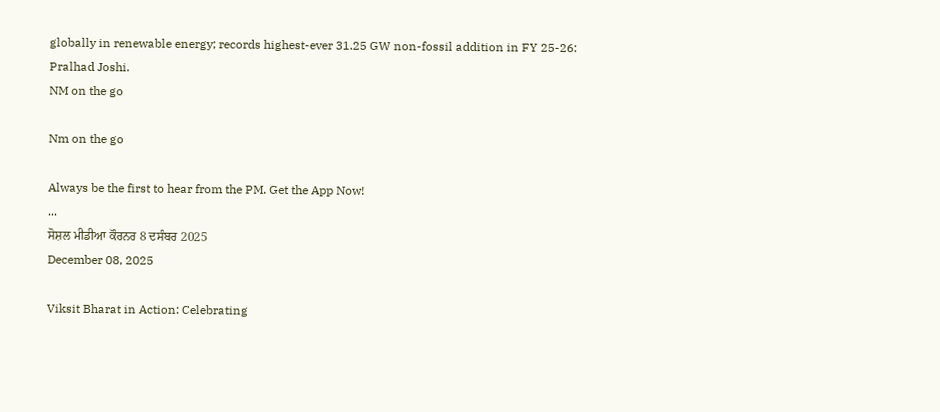globally in renewable energy; records highest-ever 31.25 GW non-fossil addition in FY 25-26: Pralhad Joshi.
NM on the go

Nm on the go

Always be the first to hear from the PM. Get the App Now!
...
ਸੋਸ਼ਲ ਮੀਡੀਆ ਕੌਰਨਰ 8 ਦਸੰਬਰ 2025
December 08, 2025

Viksit Bharat in Action: Celebrating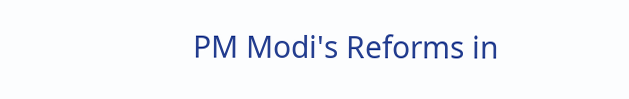PM Modi's Reforms in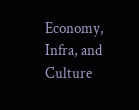Economy, Infra, and Culture